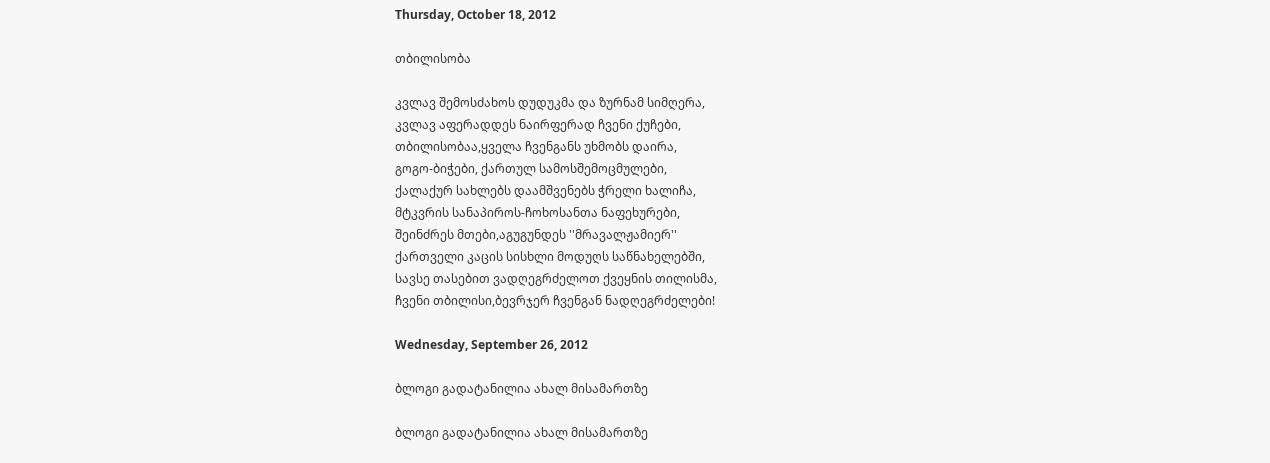Thursday, October 18, 2012

თბილისობა

კვლავ შემოსძახოს დუდუკმა და ზურნამ სიმღერა,
კვლავ აფერადდეს ნაირფერად ჩვენი ქუჩები,
თბილისობაა,ყველა ჩვენგანს უხმობს დაირა,
გოგო-ბიჭები, ქართულ სამოსშემოცმულები,
ქალაქურ სახლებს დაამშვენებს ჭრელი ხალიჩა,
მტკვრის სანაპიროს-ჩოხოსანთა ნაფეხურები,
შეინძრეს მთები,აგუგუნდეს ''მრავალჟამიერ''
ქართველი კაცის სისხლი მოდუღს საწნახელებში,
სავსე თასებით ვადღეგრძელოთ ქვეყნის თილისმა,
ჩვენი თბილისი,ბევრჯერ ჩვენგან ნადღეგრძელები!

Wednesday, September 26, 2012

ბლოგი გადატანილია ახალ მისამართზე

ბლოგი გადატანილია ახალ მისამართზე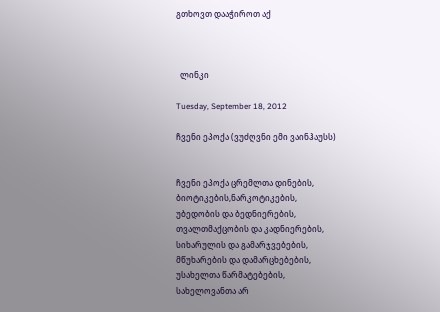გთხოვთ დააჭიროთ აქ



  ლინკი

Tuesday, September 18, 2012

ჩვენი ეპოქა (ვუძღვნი ემი ვაინჰაუსს)


ჩვენი ეპოქა ცრემლთა დინების,
ბიოტიკების,ნარკოტიკების,
უბედობის და ბედნიერების,
თვალთმაქცობის და კადნიერების,
სიხარულის და გამარჯვებების,
მწუხარების და დამარცხებების,
უსახელთა წარმატებების,
სახელოვანთა არ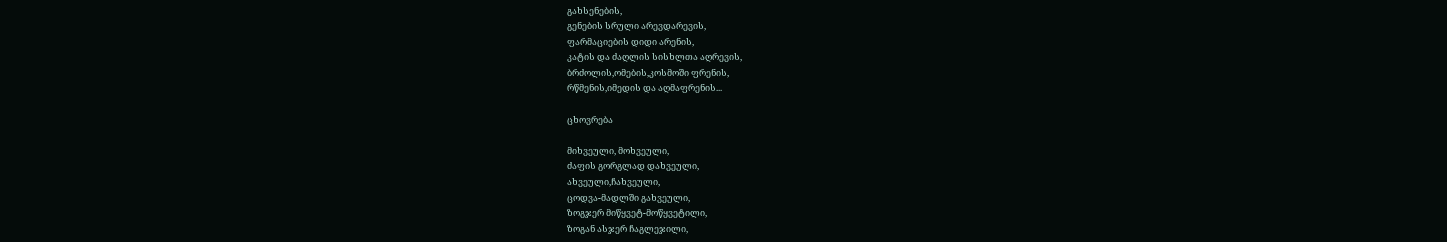გახსენების,
გენების სრული არევდარევის,
ფარმაციების დიდი არენის,
კატის და ძაღლის სისხლთა აღრევის,
ბრძოლის,ომების,კოსმოში ფრენის,
რწმენის,იმედის და აღმაფრენის...

ცხოვრება

მიხვეული, მოხვეული,
ძაფის გორგლად დახვეული,
ახვეული,ჩახვეული,
ცოდვა-მადლში გახვეული,
ზოგჯერ მიწყვეტ-მოწყვეტილი,
ზოგან ასჯერ ჩაგლეჯილი,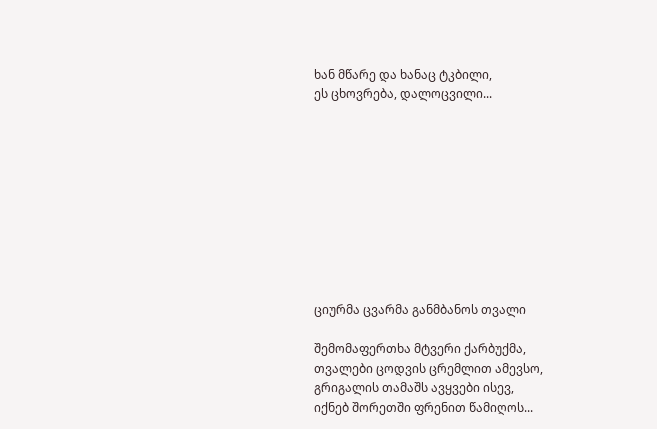ხან მწარე და ხანაც ტკბილი,
ეს ცხოვრება, დალოცვილი...










ციურმა ცვარმა განმბანოს თვალი

შემომაფერთხა მტვერი ქარბუქმა,
თვალები ცოდვის ცრემლით ამევსო,
გრიგალის თამაშს ავყვები ისევ,
იქნებ შორეთში ფრენით წამიღოს...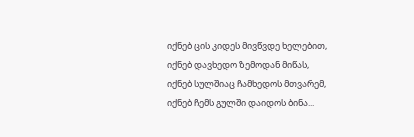იქნებ ცის კიდეს მივწვდე ხელებით,
იქნებ დავხედო ზემოდან მიწას,
იქნებ სულშიაც ჩამხედოს მთვარემ,
იქნებ ჩემს გულში დაიდოს ბინა...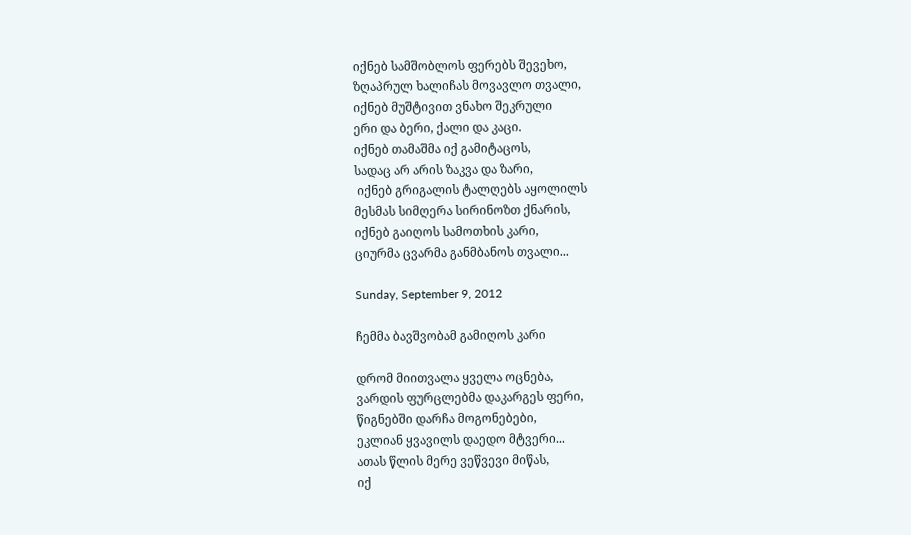იქნებ სამშობლოს ფერებს შევეხო,
ზღაპრულ ხალიჩას მოვავლო თვალი,
იქნებ მუშტივით ვნახო შეკრული
ერი და ბერი, ქალი და კაცი.
იქნებ თამაშმა იქ გამიტაცოს,
სადაც არ არის ზაკვა და ზარი,
 იქნებ გრიგალის ტალღებს აყოლილს
მესმას სიმღერა სირინოზთ ქნარის,
იქნებ გაიღოს სამოთხის კარი,
ციურმა ცვარმა განმბანოს თვალი...

Sunday, September 9, 2012

ჩემმა ბავშვობამ გამიღოს კარი

დრომ მიითვალა ყველა ოცნება,
ვარდის ფურცლებმა დაკარგეს ფერი,
წიგნებში დარჩა მოგონებები,
ეკლიან ყვავილს დაედო მტვერი...
ათას წლის მერე ვეწვევი მიწას,
იქ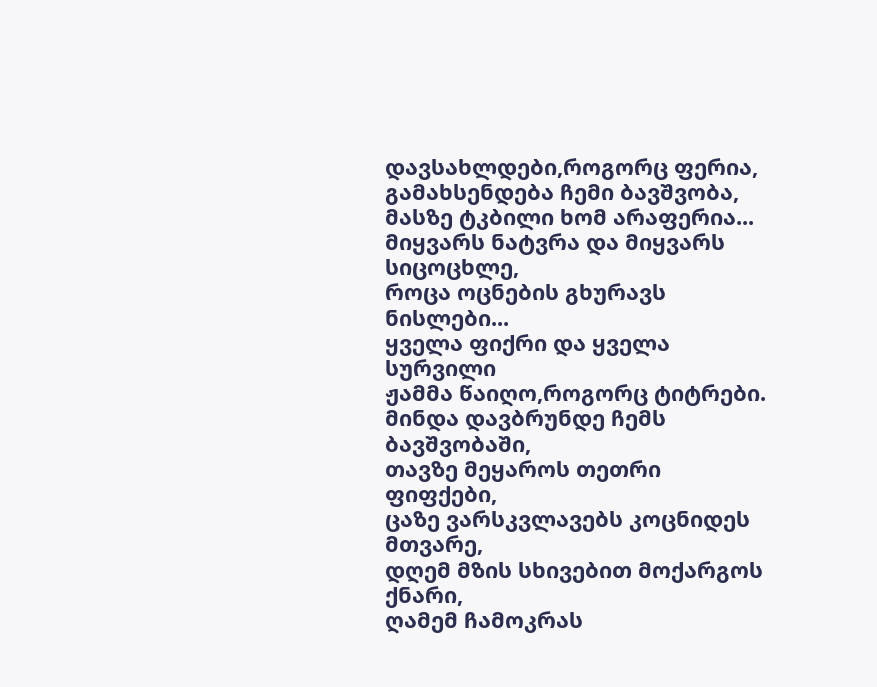დავსახლდები,როგორც ფერია,
გამახსენდება ჩემი ბავშვობა,
მასზე ტკბილი ხომ არაფერია...
მიყვარს ნატვრა და მიყვარს სიცოცხლე,
როცა ოცნების გხურავს ნისლები...
ყველა ფიქრი და ყველა სურვილი
ჟამმა წაიღო,როგორც ტიტრები.
მინდა დავბრუნდე ჩემს ბავშვობაში,
თავზე მეყაროს თეთრი ფიფქები,
ცაზე ვარსკვლავებს კოცნიდეს მთვარე,
დღემ მზის სხივებით მოქარგოს ქნარი,
ღამემ ჩამოკრას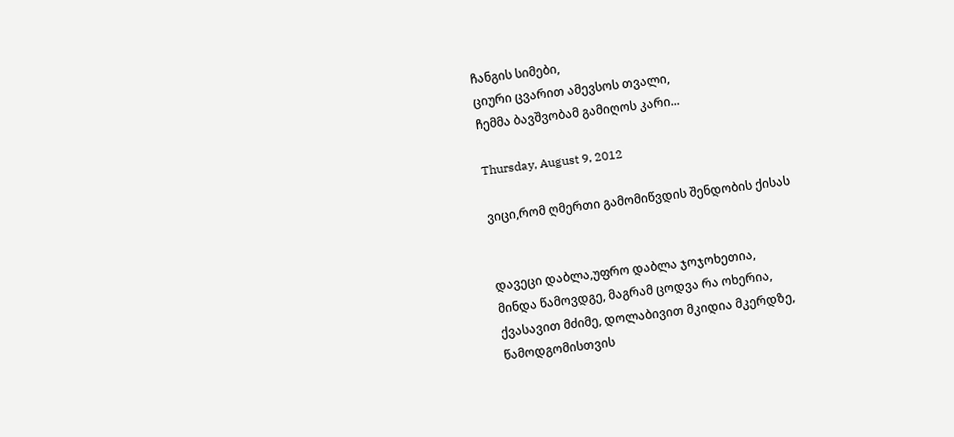ჩანგის სიმები,
ციური ცვარით ამევსოს თვალი,
ჩემმა ბავშვობამ გამიღოს კარი...

Thursday, August 9, 2012

ვიცი,რომ ღმერთი გამომიწვდის შენდობის ქისას


დავეცი დაბლა,უფრო დაბლა ჯოჯოხეთია,
მინდა წამოვდგე, მაგრამ ცოდვა რა ოხერია,
ქვასავით მძიმე, დოლაბივით მკიდია მკერდზე,
წამოდგომისთვის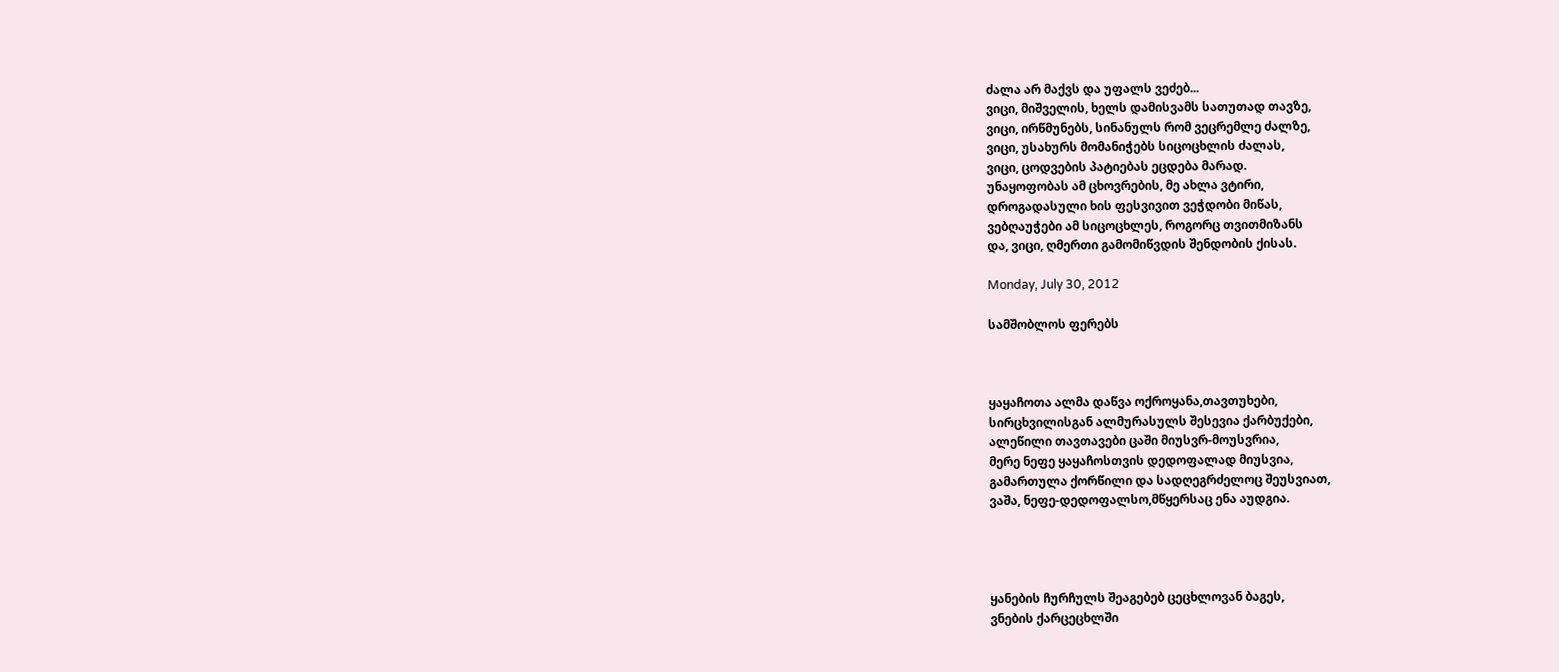ძალა არ მაქვს და უფალს ვეძებ...
ვიცი, მიშველის, ხელს დამისვამს სათუთად თავზე,
ვიცი, ირწმუნებს, სინანულს რომ ვეცრემლე ძალზე,
ვიცი, უსახურს მომანიჭებს სიცოცხლის ძალას,
ვიცი, ცოდვების პატიებას ეცდება მარად.
უნაყოფობას ამ ცხოვრების, მე ახლა ვტირი,
დროგადასული ხის ფესვივით ვეჭდობი მიწას,
ვებღაუჭები ამ სიცოცხლეს, როგორც თვითმიზანს
და, ვიცი, ღმერთი გამომიწვდის შენდობის ქისას.

Monday, July 30, 2012

სამშობლოს ფერებს



ყაყაჩოთა ალმა დაწვა ოქროყანა,თავთუხები,
სირცხვილისგან ალმურასულს შესევია ქარბუქები,
ალეწილი თავთავები ცაში მიუსვრ-მოუსვრია,
მერე ნეფე ყაყაჩოსთვის დედოფალად მიუსვია,
გამართულა ქორწილი და სადღეგრძელოც შეუსვიათ,
ვაშა, ნეფე-დედოფალსო,მწყერსაც ენა აუდგია.




ყანების ჩურჩულს შეაგებებ ცეცხლოვან ბაგეს,
ვნების ქარცეცხლში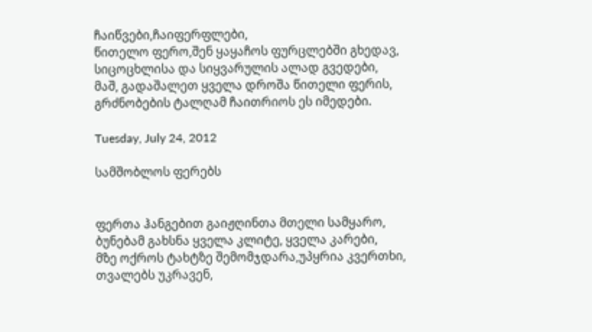ჩაიწვები,ჩაიფერფლები,
წითელო ფერო,შენ ყაყაჩოს ფურცლებში გხედავ,
სიცოცხლისა და სიყვარულის ალად გვედები,
მაშ, გადაშალეთ ყველა დროშა წითელი ფერის,
გრძნობების ტალღამ ჩაითრიოს ეს იმედები.

Tuesday, July 24, 2012

სამშობლოს ფერებს


ფერთა ჰანგებით გაიჟღინთა მთელი სამყარო,
ბუნებამ გახსნა ყველა კლიტე, ყველა კარები,
მზე ოქროს ტახტზე შემომჯდარა,უპყრია კვერთხი,
თვალებს უკრავენ,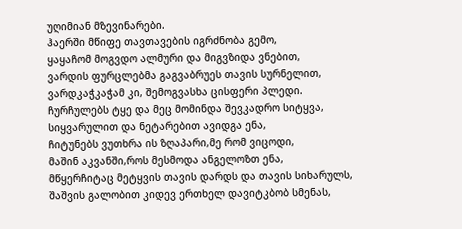უღიმიან მზევინარები.
ჰაერში მწიფე თავთავების იგრძნობა გემო,
ყაყაჩომ მოგვდო ალმური და მიგვზიდა ვნებით,
ვარდის ფურცლებმა გაგვაბრუეს თავის სურნელით,
ვარდკაჭკაჭამ კი, შემოგვასხა ცისფერი პლედი.
ჩურჩულებს ტყე და მეც მომინდა შევკადრო სიტყვა,
სიყვარულით და ნეტარებით ავიდგა ენა,
ჩიტუნებს ვუთხრა ის ზღაპარი,მე რომ ვიცოდი,
მაშინ აკვანში,როს მესმოდა ანგელოზთ ენა,
მწყერჩიტაც მეტყვის თავის დარდს და თავის სიხარულს,
შაშვის გალობით კიდევ ერთხელ დავიტკბობ სმენას,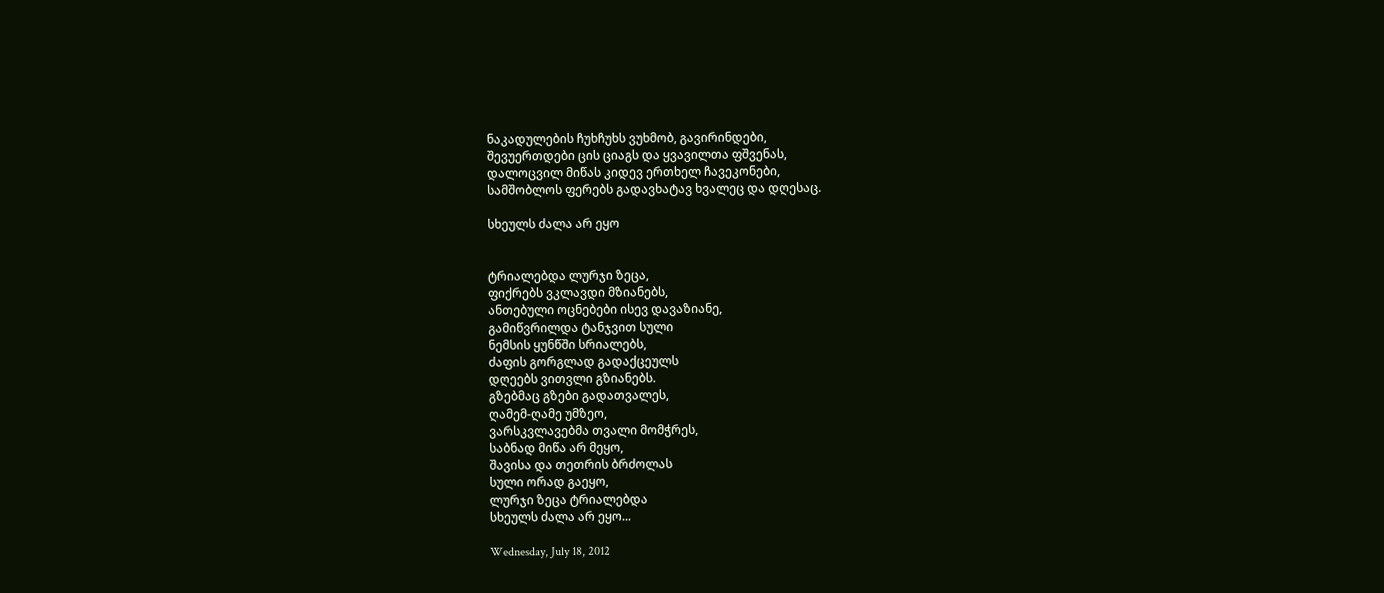ნაკადულების ჩუხჩუხს ვუხმობ, გავირინდები,
შევუერთდები ცის ციაგს და ყვავილთა ფშვენას,
დალოცვილ მიწას კიდევ ერთხელ ჩავეკონები,
სამშობლოს ფერებს გადავხატავ ხვალეც და დღესაც.

სხეულს ძალა არ ეყო


ტრიალებდა ლურჯი ზეცა,
ფიქრებს ვკლავდი მზიანებს,
ანთებული ოცნებები ისევ დავაზიანე,
გამიწვრილდა ტანჯვით სული
ნემსის ყუნწში სრიალებს,
ძაფის გორგლად გადაქცეულს
დღეებს ვითვლი გზიანებს.
გზებმაც გზები გადათვალეს,
ღამემ-ღამე უმზეო,
ვარსკვლავებმა თვალი მომჭრეს,
საბნად მიწა არ მეყო,
შავისა და თეთრის ბრძოლას
სული ორად გაეყო,
ლურჯი ზეცა ტრიალებდა
სხეულს ძალა არ ეყო...

Wednesday, July 18, 2012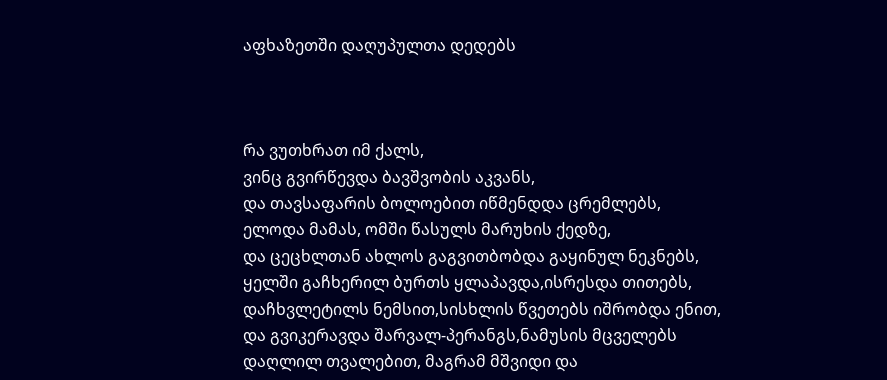აფხაზეთში დაღუპულთა დედებს



რა ვუთხრათ იმ ქალს,
ვინც გვირწევდა ბავშვობის აკვანს,
და თავსაფარის ბოლოებით იწმენდდა ცრემლებს,
ელოდა მამას, ომში წასულს მარუხის ქედზე,
და ცეცხლთან ახლოს გაგვითბობდა გაყინულ ნეკნებს,
ყელში გაჩხერილ ბურთს ყლაპავდა,ისრესდა თითებს,
დაჩხვლეტილს ნემსით,სისხლის წვეთებს იშრობდა ენით,
და გვიკერავდა შარვალ-პერანგს,ნამუსის მცველებს
დაღლილ თვალებით, მაგრამ მშვიდი და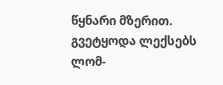წყნარი მზერით.
გვეტყოდა ლექსებს ლომ-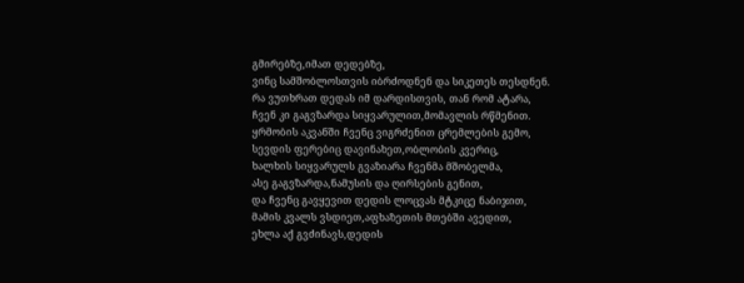გმირებზე,იმათ დედებზე,
ვინც სამშობლოსთვის იბრძოდნენ და სიკეთეს თესდნენ.
რა ვუთხრათ დედას იმ დარდისთვის, თან რომ ატარა,
ჩვენ კი გაგვზარდა სიყვარულით,მომავლის რწმენით.
ყრმობის აკვანში ჩვენც ვიგრძენით ცრემლების გემო,
სევდის ფერებიც დავინახეთ,ობლობის კვერიც,
ხალხის სიყვარულს გვაზიარა ჩვენმა მშობელმა,
ასე გაგვზარდა,ნამუსის და ღირსების გენით,
და ჩვენც გავყევით დედის ლოცვას მტკიცე ნაბიჯით,
მამის კვალს ვსდიეთ,აფხაზეთის მთებში ავედით,
ეხლა აქ გვძინავს,დედის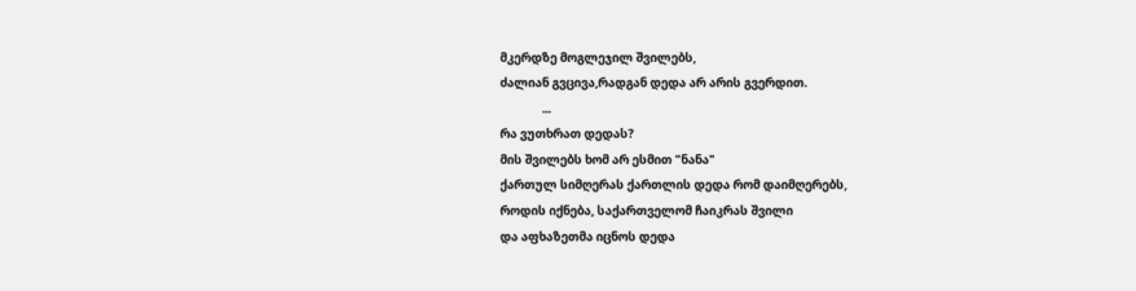მკერდზე მოგლეჯილ შვილებს,
ძალიან გვცივა,რადგან დედა არ არის გვერდით.
              ...
რა ვუთხრათ დედას?
მის შვილებს ხომ არ ესმით "ნანა"
ქართულ სიმღერას ქართლის დედა რომ დაიმღერებს,
როდის იქნება, საქართველომ ჩაიკრას შვილი
და აფხაზეთმა იცნოს დედა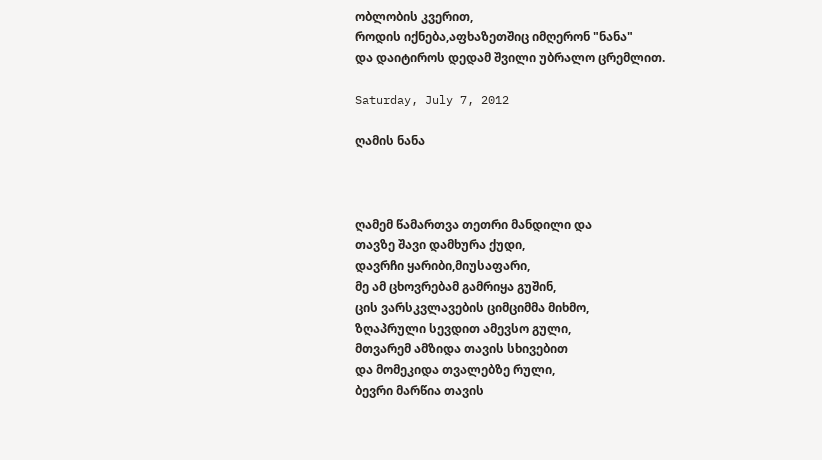ობლობის კვერით,
როდის იქნება,აფხაზეთშიც იმღერონ "ნანა"
და დაიტიროს დედამ შვილი უბრალო ცრემლით.

Saturday, July 7, 2012

ღამის ნანა



ღამემ წამართვა თეთრი მანდილი და
თავზე შავი დამხურა ქუდი,
დავრჩი ყარიბი,მიუსაფარი,
მე ამ ცხოვრებამ გამრიყა გუშინ,
ცის ვარსკვლავების ციმციმმა მიხმო,
ზღაპრული სევდით ამევსო გული,
მთვარემ ამზიდა თავის სხივებით
და მომეკიდა თვალებზე რული,
ბევრი მარწია თავის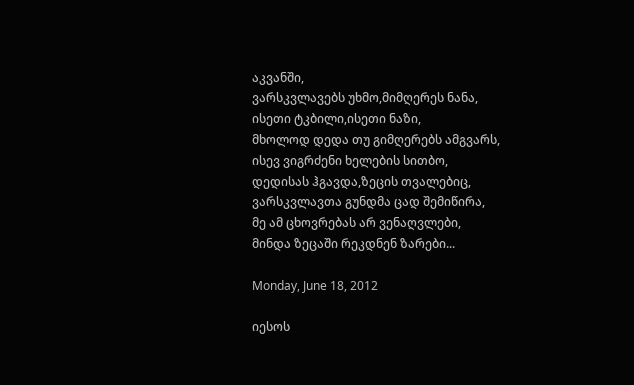აკვანში,
ვარსკვლავებს უხმო,მიმღერეს ნანა,
ისეთი ტკბილი,ისეთი ნაზი,
მხოლოდ დედა თუ გიმღერებს ამგვარს,
ისევ ვიგრძენი ხელების სითბო,
დედისას ჰგავდა,ზეცის თვალებიც,
ვარსკვლავთა გუნდმა ცად შემიწირა,
მე ამ ცხოვრებას არ ვენაღვლები,
მინდა ზეცაში რეკდნენ ზარები...

Monday, June 18, 2012

იესოს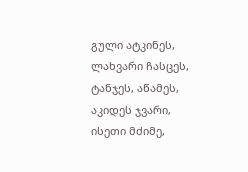გული ატკინეს, ლახვარი ჩასცეს,
ტანჯეს, აწამეს, აკიდეს ჯვარი,
ისეთი მძიმე,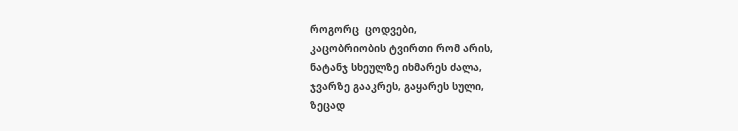როგორც  ცოდვები,
კაცობრიობის ტვირთი რომ არის,
ნატანჯ სხეულზე იხმარეს ძალა,
ჯვარზე გააკრეს, გაყარეს სული,
ზეცად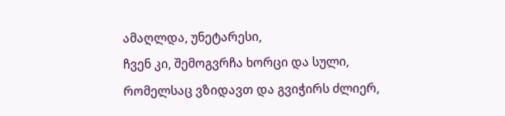ამაღლდა, უნეტარესი,
ჩვენ კი, შემოგვრჩა ხორცი და სული,
რომელსაც ვზიდავთ და გვიჭირს ძლიერ,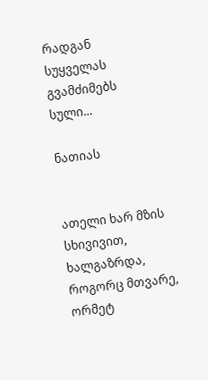რადგან სუყველას გვამძიმებს სული...

ნათიას


ათელი ხარ მზის სხივივით,
ხალგაზრდა, როგორც მთვარე,
ორმეტ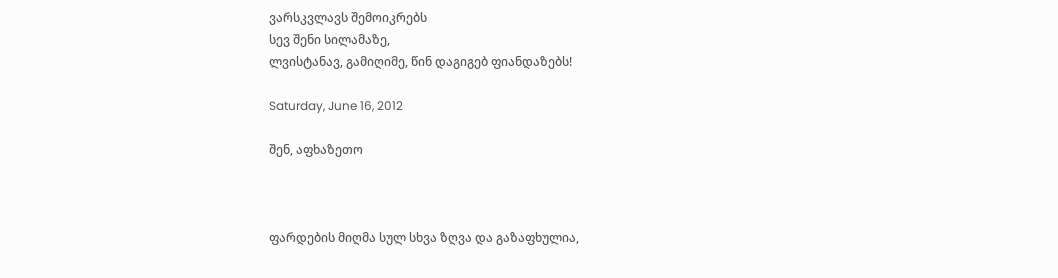ვარსკვლავს შემოიკრებს
სევ შენი სილამაზე,
ლვისტანავ, გამიღიმე, წინ დაგიგებ ფიანდაზებს!

Saturday, June 16, 2012

შენ, აფხაზეთო



ფარდების მიღმა სულ სხვა ზღვა და გაზაფხულია,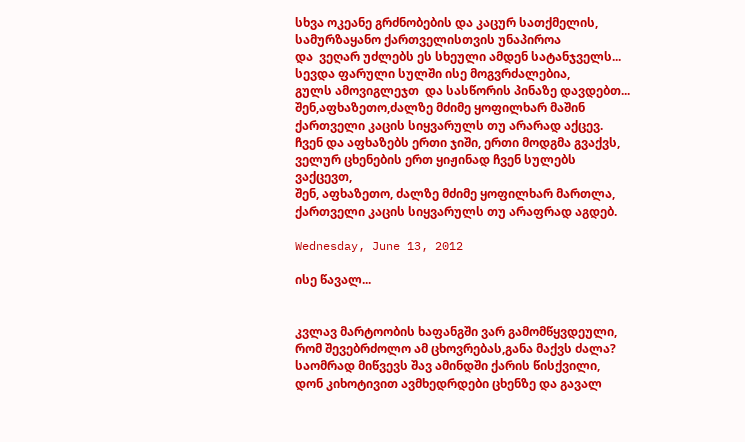სხვა ოკეანე გრძნობების და კაცურ სათქმელის,
სამურზაყანო ქართველისთვის უნაპიროა
და  ვეღარ უძლებს ეს სხეული ამდენ სატანჯველს...
სევდა ფარული სულში ისე მოგვრძალებია,
გულს ამოვიგლეჯთ  და სასწორის პინაზე დავდებთ...
შენ,აფხაზეთო,ძალზე მძიმე ყოფილხარ მაშინ
ქართველი კაცის სიყვარულს თუ არარად აქცევ.
ჩვენ და აფხაზებს ერთი ჯიში, ერთი მოდგმა გვაქვს,
ველურ ცხენების ერთ ყიჟინად ჩვენ სულებს ვაქცევთ,
შენ, აფხაზეთო, ძალზე მძიმე ყოფილხარ მართლა,
ქართველი კაცის სიყვარულს თუ არაფრად აგდებ.

Wednesday, June 13, 2012

ისე წავალ...


კვლავ მარტოობის ხაფანგში ვარ გამომწყვდეული,
რომ შევებრძოლო ამ ცხოვრებას,განა მაქვს ძალა?
საომრად მიწვევს შავ ამინდში ქარის წისქვილი,
დონ კიხოტივით ავმხედრდები ცხენზე და გავალ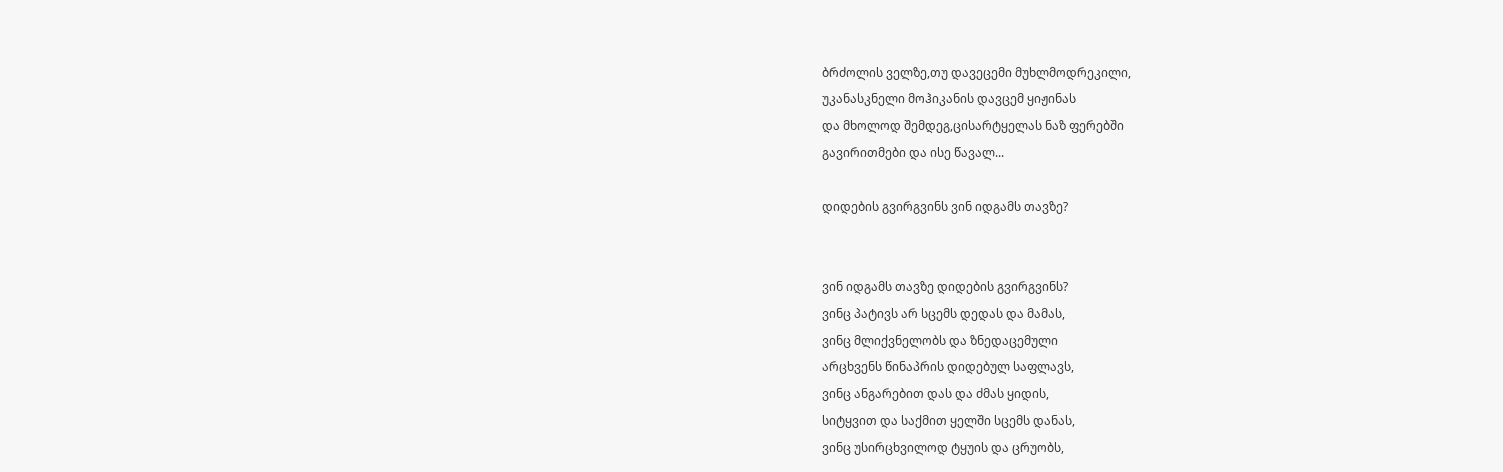ბრძოლის ველზე,თუ დავეცემი მუხლმოდრეკილი,
უკანასკნელი მოჰიკანის დავცემ ყიჟინას
და მხოლოდ შემდეგ,ცისარტყელას ნაზ ფერებში
გავირითმები და ისე წავალ...

დიდების გვირგვინს ვინ იდგამს თავზე?


ვინ იდგამს თავზე დიდების გვირგვინს?
ვინც პატივს არ სცემს დედას და მამას,
ვინც მლიქვნელობს და ზნედაცემული
არცხვენს წინაპრის დიდებულ საფლავს,
ვინც ანგარებით დას და ძმას ყიდის,
სიტყვით და საქმით ყელში სცემს დანას,
ვინც უსირცხვილოდ ტყუის და ცრუობს,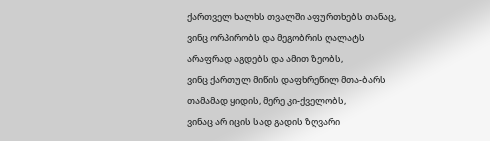ქართველ ხალხს თვალში აფურთხებს თანაც,
ვინც ორპირობს და მეგობრის ღალატს
არაფრად აგდებს და ამით ზეობს,
ვინც ქართულ მიწის დაფხრეწილ მთა-ბარს
თამამად ყიდის, მერე კი-ქველობს,
ვინაც არ იცის სად გადის ზღვარი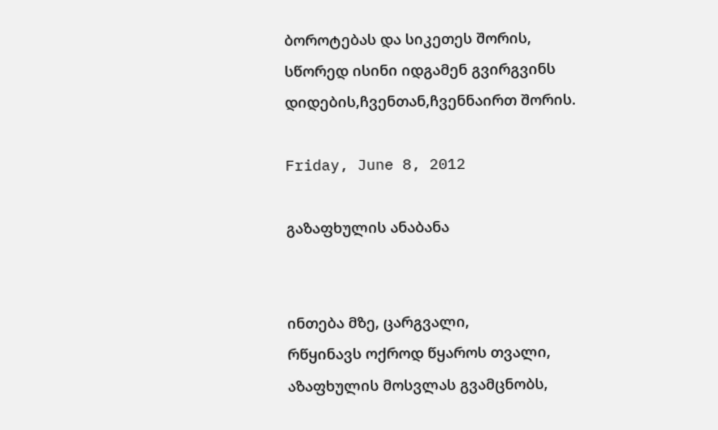ბოროტებას და სიკეთეს შორის,
სწორედ ისინი იდგამენ გვირგვინს
დიდების,ჩვენთან,ჩვენნაირთ შორის.

Friday, June 8, 2012

გაზაფხულის ანაბანა


ინთება მზე, ცარგვალი,
რწყინავს ოქროდ წყაროს თვალი,
აზაფხულის მოსვლას გვამცნობს,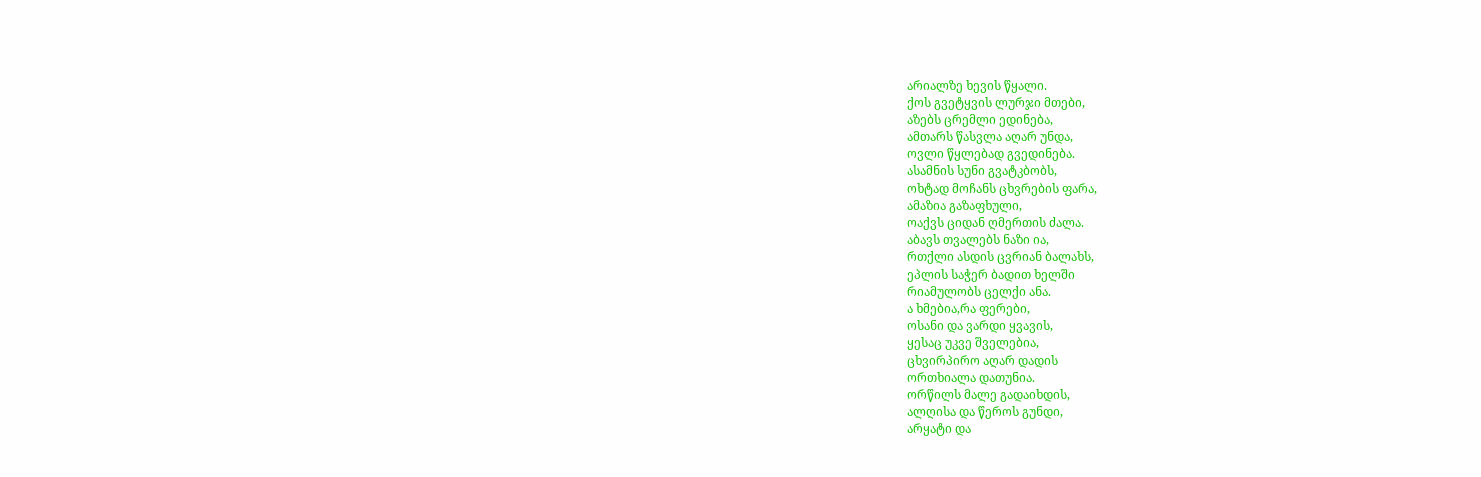არიალზე ხევის წყალი.
ქოს გვეტყვის ლურჯი მთები,
აზებს ცრემლი ედინება,
ამთარს წასვლა აღარ უნდა,
ოვლი წყლებად გვედინება.
ასამნის სუნი გვატკბობს,
ოხტად მოჩანს ცხვრების ფარა,
ამაზია გაზაფხული,
ოაქვს ციდან ღმერთის ძალა.
აბავს თვალებს ნაზი ია,
რთქლი ასდის ცვრიან ბალახს,
ეპლის საჭერ ბადით ხელში
რიამულობს ცელქი ანა.
ა ხმებია,რა ფერები,
ოსანი და ვარდი ყვავის,
ყესაც უკვე შველებია,
ცხვირპირო აღარ დადის
ორთხიალა დათუნია.
ორწილს მალე გადაიხდის,
ალღისა და წეროს გუნდი,
არყატი და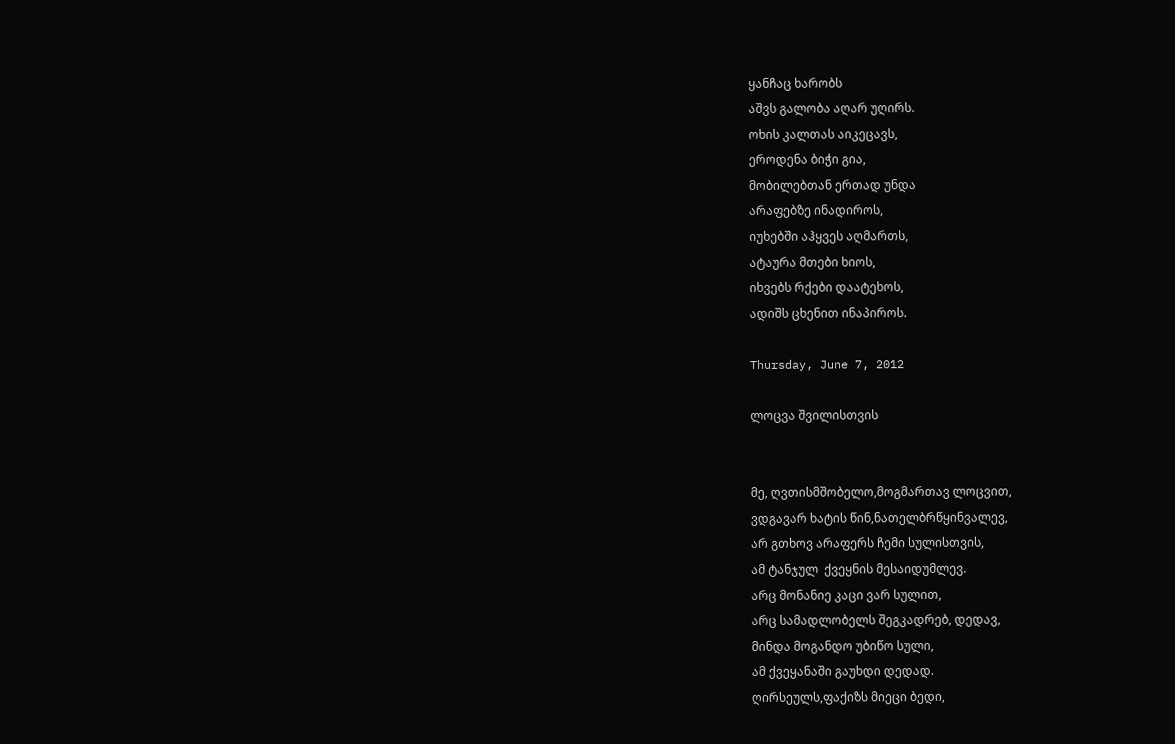ყანჩაც ხარობს
აშვს გალობა აღარ უღირს.
ოხის კალთას აიკეცავს,
ეროდენა ბიჭი გია,
მობილებთან ერთად უნდა
არაფებზე ინადიროს,
იუხებში აჰყვეს აღმართს,
ატაურა მთები ხიოს,
იხვებს რქები დაატეხოს,
ადიშს ცხენით ინაპიროს.

Thursday, June 7, 2012

ლოცვა შვილისთვის


მე, ღვთისმშობელო,მოგმართავ ლოცვით,
ვდგავარ ხატის წინ,ნათელბრწყინვალევ,
არ გთხოვ არაფერს ჩემი სულისთვის,
ამ ტანჯულ  ქვეყნის მესაიდუმლევ.
არც მონანიე კაცი ვარ სულით,
არც სამადლობელს შეგკადრებ, დედავ,
მინდა მოგანდო უბიწო სული,
ამ ქვეყანაში გაუხდი დედად.
ღირსეულს,ფაქიზს მიეცი ბედი,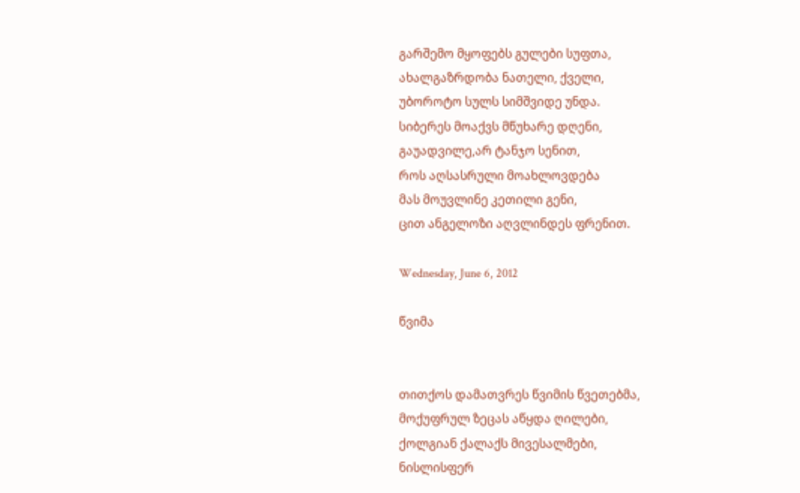გარშემო მყოფებს გულები სუფთა,
ახალგაზრდობა ნათელი, ქველი,
უბოროტო სულს სიმშვიდე უნდა.
სიბერეს მოაქვს მწუხარე დღენი,
გაუადვილე,არ ტანჯო სენით,
როს აღსასრული მოახლოვდება
მას მოუვლინე კეთილი გენი,
ცით ანგელოზი აღვლინდეს ფრენით.

Wednesday, June 6, 2012

წვიმა


თითქოს დამათვრეს წვიმის წვეთებმა,
მოქუფრულ ზეცას აწყდა ღილები,
ქოლგიან ქალაქს მივესალმები,
ნისლისფერ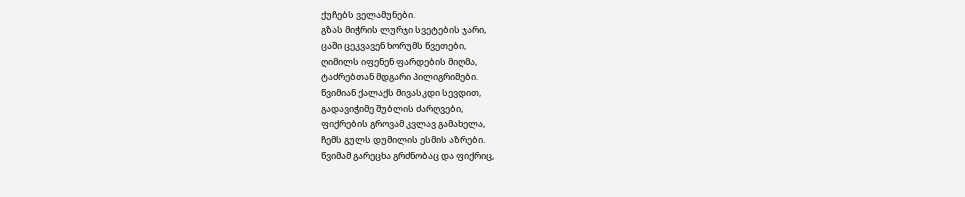ქუჩებს ველამუნები.
გზას მიჭრის ლურჯი სვეტების ჯარი,
ცაში ცეკვავენ ხორუმს წვეთები,
ღიმილს იფენენ ფარდების მიღმა,
ტაძრებთან მდგარი პილიგრიმები.
წვიმიან ქალაქს მივასკდი სევდით,
გადავიჭიმე შუბლის ძარღვები,
ფიქრების გროვამ კვლავ გამახელა,
ჩემს გულს დუმილის ესმის აზრები.
წვიმამ გარეცხა გრძნობაც და ფიქრიც,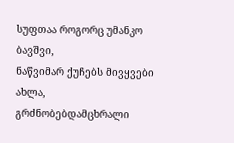სუფთაა როგორც უმანკო ბავშვი,
ნაწვიმარ ქუჩებს მივყვები ახლა,
გრძნობებდამცხრალი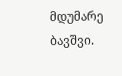მდუმარე ბავშვი.